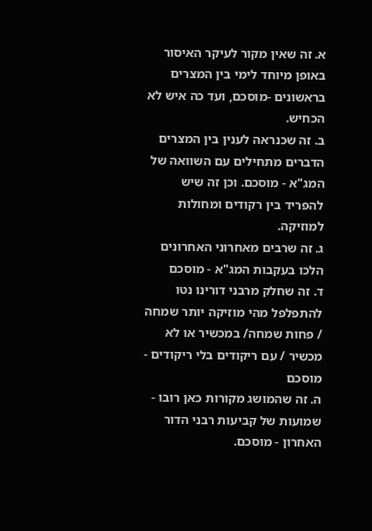א. זה שאין מקור לעיקר האיסור באופן מיוחד לימי בין המצרים בראשונים -מוסכם, ועד כה איש לא הכחיש.
ב. זה שכנראה לענין בין המצרים הדברים מתחילים עם השוואה של המג"א - מוסכם. וכן זה שיש להפריד בין רקודים ומחולות למוזיקה.
ג. זה שרבים מאחרוני האחרונים הלכו בעקבות המג"א - מוסכם
ד. זה שחלק מרבני דורינו נטו להתפלפל מהי מוזיקה יותר שמחה / פחות שמחה/ במכשיר או לא מכשיר / עם ריקודים בלי ריקודים - מוסכם
ה. זה שהמושג מקורות כאן רובו - שמועות של קביעות רבני הדור האחרון - מוסכם.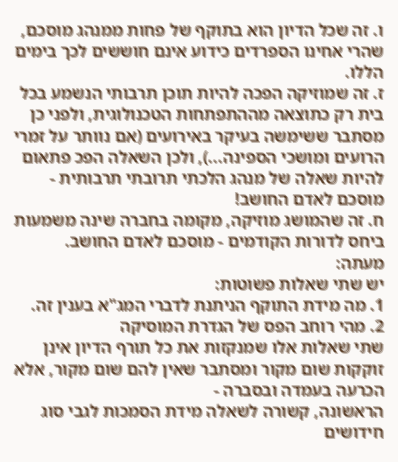ו. זה שכל הדיון הוא בתוקף של פחות ממנהג מוסכם, שהרי אחינו הספרדים כידוע אינם חוששים לכך בימים הללו.
ז. זה שמוזיקה הפכה להיות תוכן תרבותי הנשמע בכל בית רק כתוצאה מההתפתחות הטכנולוגית, ולפני כן מסתבר ששימשה בעיקר באירועים (אם נוותר על זמרי הרועים ומושכי הספינה...), ולכן השאלה הפכ פתאום להיות שאלה של מנהג הלכתי תרובתי תרבותית - מוסכם לאדם החושב!
ח. זה שהמושג מוזיקה, מקומה בחברה שינה משמעות ביחס לדורות הקודמים - מוסכם לאדם החושב.
מעתה:
יש שתי שאלות פשוטות:
1. מה מידת התוקף הניתנת לדברי המג"א בענין זה.
2. מהי רוחב הפס של הגדרת המוסיקה
שתי שאלות אלו שמנקזות את כל תורף הדיון אינן זוקקות שום מקור ומסתבר שאין להם שום מקור, אלא הכרעה בעמדה ובסברה -
הראשונה, קשורה לשאלה מידת הסמכות לגבי סוג חידושים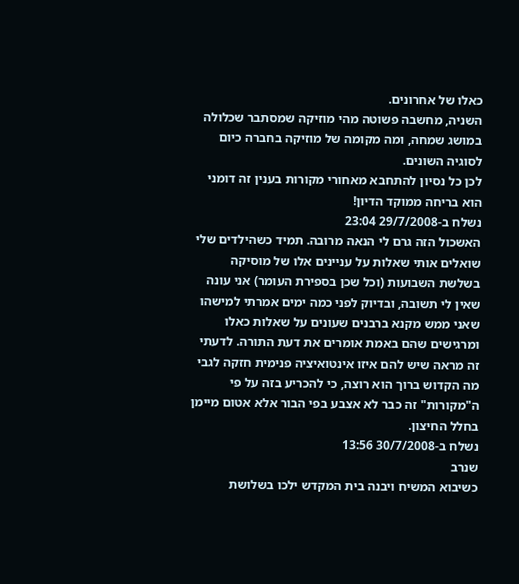כאלו של אחרונים.
השניה, מחשבה פשוטה מהי מוזיקה שמסתבר שכלולה במושג שמחה, ומה מקומה של מוזיקה בחברה כיום לסוגיה השונים.
לכן כל נסיון להתחבא מאחורי מקורות בענין זה דומני הוא בריחה ממוקד הדיון!
נשלח ב-29/7/2008 23:04
האשכול הזה גרם לי הנאה מרובה. תמיד כשהילדים שלי שואלים אותי שאלות על עניינים אלו של מוסיקה בשלשת השבועות (וכל שכן בספירת העומר) אני עונה שאין לי תשובה, ובדיוק לפני כמה ימים אמרתי למישהו שאני ממש מקנא ברבנים שעונים על שאלות כאלו ומרגישים שהם באמת אומרים את דעת התורה. לדעתי זה מראה שיש להם איזו אינטואיציה פנימית חזקה לגבי מה הקדוש ברוך הוא רוצה, כי להכריע בזה על פי ה"מקורות" זה כבר לא אצבע בפי הבור אלא אטום מיימן בחלל החיצון.
נשלח ב-30/7/2008 13:56
שנרב
כשיבוא המשיח ויבנה בית המקדש ילכו בשלושת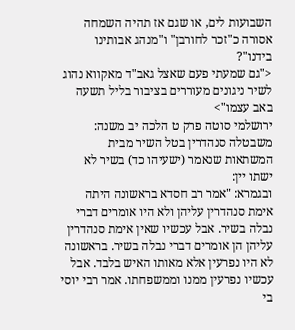השבועות לים, או שגם אז תהיה השמחה אסורה כ"זכר לחורבן" ו"מנהג אבותינו בידנו"?
<"גם שמעתי פעם שאצל גאב"ד מאקווא נהוג לשיר ניגונים מעוררים בציבור בליל תשעה באב עצמו">
ירושלמי סוטה פרק ט הלכה יב משנה: משבטלה סנהדרין בטל השיר מבית המשתאות שנאמר (ישעיהו כד) בשיר לא ישתו יין:
ובגמרא: "אמר רב חסדא בראשונה היתה אימת סנהדרין עליהן ולא היו אומרים דברי נבלה בשיר. אבל עכשיו שאין אימת סנהדרין עליהן הן אומרים דברי נבלה בשיר. בראשונה לא היו נפרעין אלא מאותו האיש בלבד. אבל עכשיו נפרעין ממנו וממשפחתו. אמר רבי יוסי בי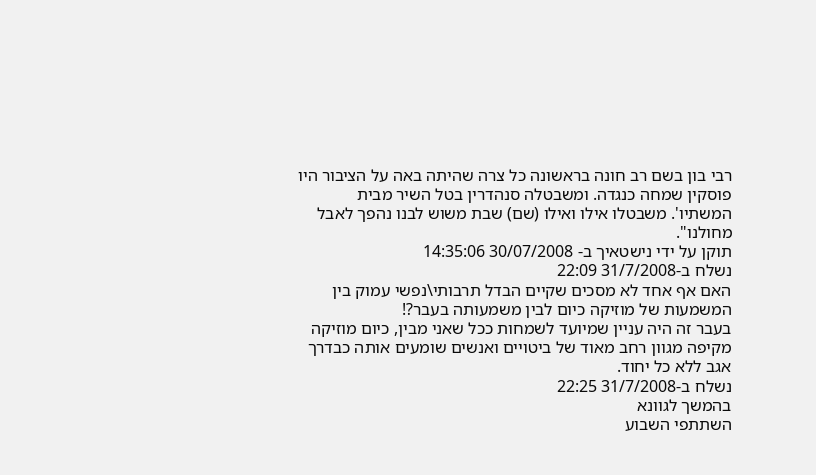רבי בון בשם רב חונה בראשונה כל צרה שהיתה באה על הציבור היו פוסקין שמחה כנגדה. ומשבטלה סנהדרין בטל השיר מבית המשתיו'. משבטלו אילו ואילו (שם) שבת משוש לבנו נהפך לאבל מחולנו".
תוקן על ידי נישטאיך ב- 30/07/2008 14:35:06
נשלח ב-31/7/2008 22:09
האם אף אחד לא מסכים שקיים הבדל תרבותי\נפשי עמוק בין המשמעות של מוזיקה כיום לבין משמעותה בעבר?!
בעבר זה היה עניין שמיועד לשמחות ככל שאני מבין, כיום מוזיקה מקיפה מגוון רחב מאוד של ביטויים ואנשים שומעים אותה כבדרך אגב ללא כל יחוד.
נשלח ב-31/7/2008 22:25
בהמשך לגוונא
השתתפי השבוע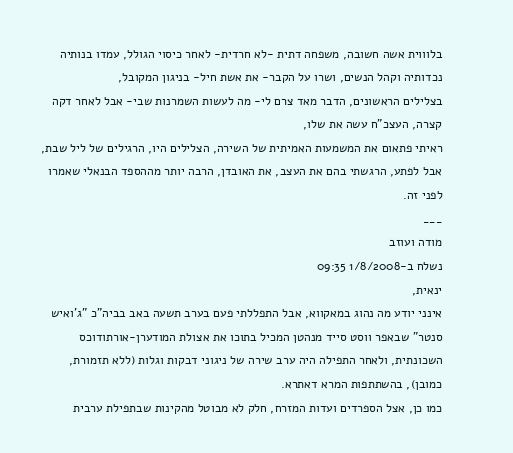בלוווית אשה חשובה, משפחה דתית -לא חרדית- לאחר כיסוי הגולל, עמדו בנותיה נכדותיה וקהל הנשים, ושרו על הקבר- את אשת חיל- בניגון המקובל,
בצלילים הראשונים, הדבר מאד צרם לי- מה לעשות השמרנות שבי- אבל לאחר דקה קצרה, העצכ"ח עשה את שלו,
ראיתי פתאום את המשמעות האמיתית של השירה, הצלילים היו, הרגילים של ליל שבת, אבל לפתע, הרגשתי בהם את העצב, את האובדן, הרבה יותר מההספד הבנאלי שאמרו לפני זה.
___
מודה ועוזב
נשלח ב-1/8/2008 09:35
ינאית,
אינני יודע מה נהוג במאקווא, אבל התפללתי פעם בערב תשעה באב בביה"כ "ג'ואיש סנטר" שבאפר ווסט סייד מנהטן המכיל בתוכו את אצולת המודערן-אורתודוכס השכונתית, ולאחר התפילה היה ערב שירה של ניגוני דבקות וגלות (ללא תזמורת, כמובן), בהשתתפות המרא דאתרא.
כמו כן, אצל הספרדים ועדות המזרח, חלק לא מבוטל מהקינות שבתפילת ערבית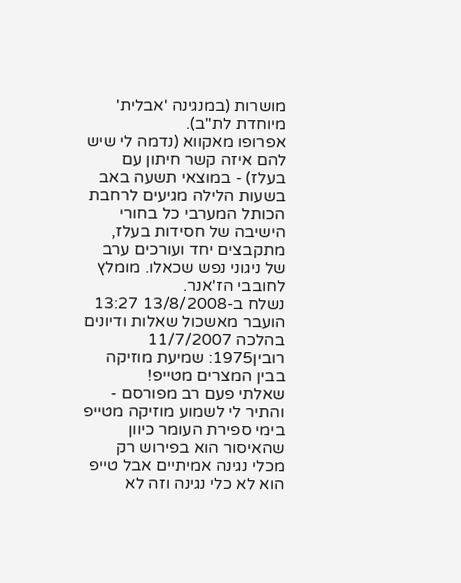מושרות (במנגינה 'אבלית' מיוחדת לת"ב).
אפרופו מאקווא (נדמה לי שיש להם איזה קשר חיתון עם בעלז) - במוצאי תשעה באב בשעות הלילה מגיעים לרחבת הכותל המערבי כל בחורי הישיבה של חסידות בעלז, מתקבצים יחד ועורכים ערב של ניגוני נפש שכאלו. מומלץ לחובבי הז'אנר.
נשלח ב-13/8/2008 13:27
הועבר מאשכול שאלות ודיונים בהלכה 11/7/2007
רובין1975: שמיעת מוזיקה בבין המצרים מטייפ!
שאלתי פעם רב מפורסם - והתיר לי לשמוע מוזיקה מטייפ בימי ספירת העומר כיוון שהאיסור הוא בפירוש רק מכלי נגינה אמיתיים אבל טייפ הוא לא כלי נגינה וזה לא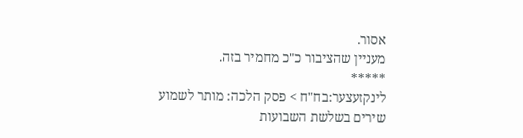אסור.
מעניין שהציבור כ"כ מחמיר בזה.
*****
לינקזעצער:בח"ח > פסק הלכה: מותר לשמוע שירים בשלשת השבועות